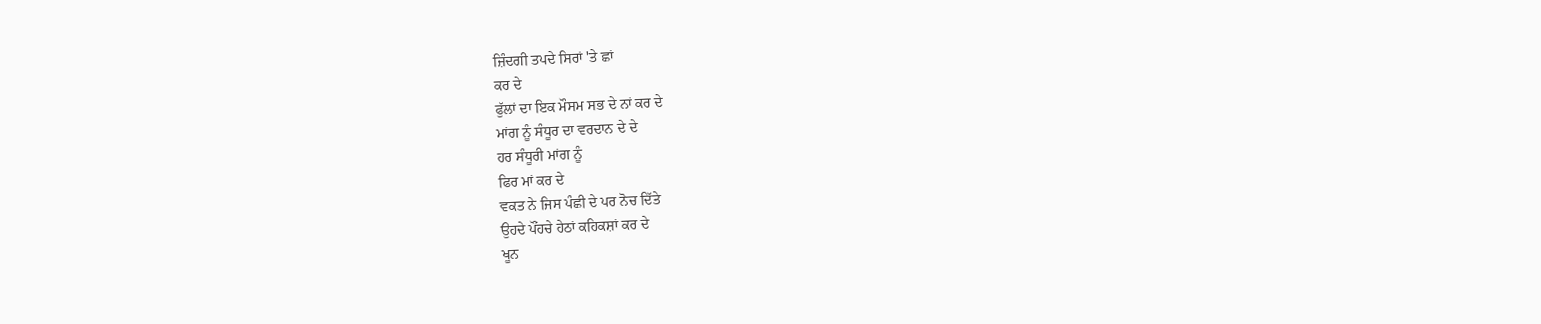ਜ਼ਿੰਦਗੀ ਤਪਦੇ ਸਿਰਾਂ 'ਤੇ ਛਾਂ
ਕਰ ਦੇ
ਫੁੱਲਾਂ ਦਾ ਇਕ ਮੌਸਮ ਸਭ ਦੇ ਨਾਂ ਕਰ ਦੇ
ਮਾਂਗ ਨੂੰ ਸੰਧੂਰ ਦਾ ਵਰਦਾਨ ਦੇ ਦੇ
ਹਰ ਸੰਧੂਰੀ ਮਾਂਗ ਨੂੰ
ਫਿਰ ਮਾਂ ਕਰ ਦੇ
ਵਕਤ ਨੇ ਜਿਸ ਪੰਛੀ ਦੇ ਪਰ ਨੋਚ ਦਿੱਤੇ
ਉਹਦੇ ਪੌਂਹਚੇ ਹੇਠਾਂ ਕਹਿਕਸ਼ਾਂ ਕਰ ਦੇ
ਖੂਨ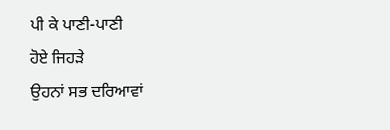ਪੀ ਕੇ ਪਾਣੀ-ਪਾਣੀ
ਹੋਏ ਜਿਹੜੇ
ਉਹਨਾਂ ਸਭ ਦਰਿਆਵਾਂ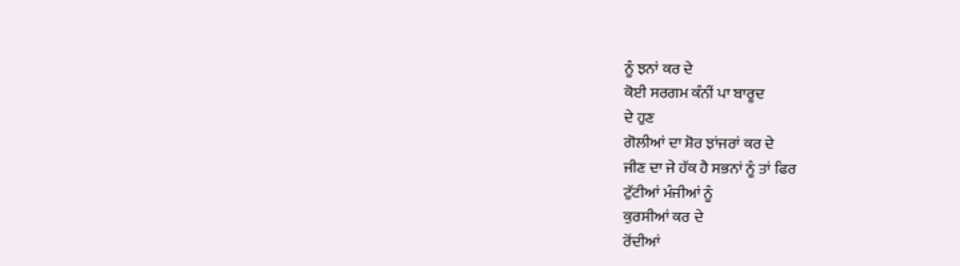ਨੂੰ ਝਨਾਂ ਕਰ ਦੇ
ਕੋਈ ਸਰਗਮ ਕੰਨੀਂ ਪਾ ਬਾਰੂਦ
ਦੇ ਹੁਣ
ਗੋਲੀਆਂ ਦਾ ਸ਼ੋਰ ਝਾਂਜਰਾਂ ਕਰ ਦੇ
ਜੀਣ ਦਾ ਜੇ ਹੱਕ ਹੈ ਸਭਨਾਂ ਨੂੰ ਤਾਂ ਫਿਰ
ਟੁੱਟੀਆਂ ਮੰਜੀਆਂ ਨੂੰ
ਕੁਰਸੀਆਂ ਕਰ ਦੇ
ਰੋਂਦੀਆਂ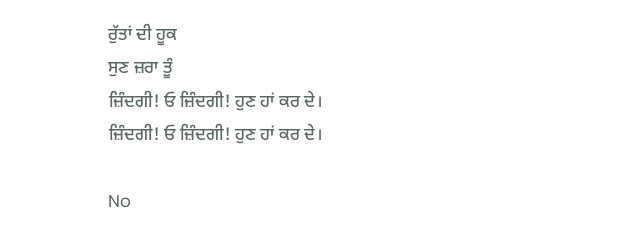ਰੁੱਤਾਂ ਦੀ ਹੂਕ
ਸੁਣ ਜ਼ਰਾ ਤੂੰ
ਜ਼ਿੰਦਗੀ! ਓ ਜ਼ਿੰਦਗੀ! ਹੁਣ ਹਾਂ ਕਰ ਦੇ।
ਜ਼ਿੰਦਗੀ! ਓ ਜ਼ਿੰਦਗੀ! ਹੁਣ ਹਾਂ ਕਰ ਦੇ।

No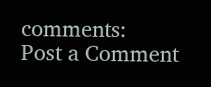comments:
Post a Comment